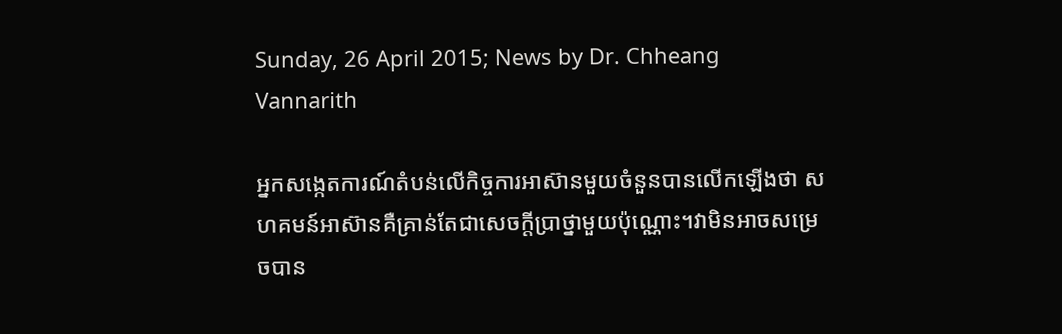Sunday, 26 April 2015; News by Dr. Chheang Vannarith

អ្នកសង្កេតការណ៍តំបន់លើកិច្ចការអាស៊ានមួយចំនួនបានលើកឡើងថា សហគមន៍អាស៊ានគឺគ្រាន់តែជាសេចក្តីប្រាថ្នាមួយប៉ុណ្ណោះ។វាមិនអាចសម្រេចបាន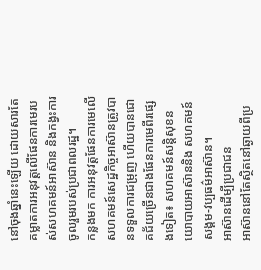នៅចុងឆ្នាំនេះឡើយ ដោយសារតែ គម្លាតការអនុវត្តលើផែនការមេរបស់សហគមន៍អាស៊ាន និងកង្វះការចូលរួមរបស់ប្រជាពលរដ្ឋ។
កន្លងមក ការអនុវត្តផែនការមេលើសហគមន៍សេដ្ឋកិច្ចអាស៊ានត្រូវបានទទួលការជម្រុញ ហើយបានជោគជ័យច្រើនជាងផែនការមេពីរផ្សេងទៀត៖ សហគមន៍សន្តិសុខនយោបាយអាស៊ាននិង សហគមន៍សង្គម-វប្បធម៌អាស៊ាន។
អាស៊ានដើម្បីប្រជាជន
អាស៊ាននៅតែស្ថិតនៅឆ្ងាយពីប្រ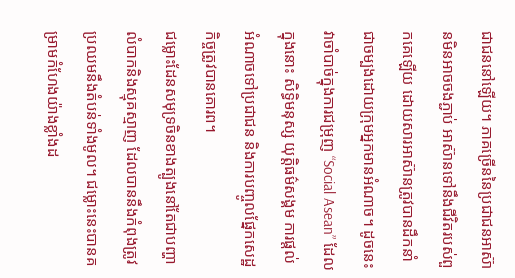ជាជននៅឡើយ។ ភាគច្រើននៃប្រជាជនអាស៊ានមិនអាចចងភ្ជាប់ អាស៊ានទៅនឹងជីវិតរបស់ពួកគេឡើយ ដោយសារអាស៊ានត្រូវបានដឹកនាំជាចម្បងដោយក្រុមអ្នកមានអំណាច។ ដូចនេះវាចាំបាច់ក្នុងការជម្រុញ “Social Asean” ដែលក្នុងនោះ សិទ្ធិមនុស្ស យុត្តិធម៌សង្គម ការផ្តល់អំណាចទៅប្រជាជន និងការបញ្ចូលផ្នែកសេដ្ឋកិច្ចត្រូវបានគោរព។
ជម្លោះដែនសមុទ្រចិនខាងត្បូងនៅតែជាបញ្ហាលំបាកនិងស្មុគស្មាញ ដែលបាននឹងកំពុងត្រូវប្រឈមនឹងតំបន់ទាំងមូល។ ជម្លោះនេះបានគម្រាមកំហែងយ៉ាងខ្លាំងដ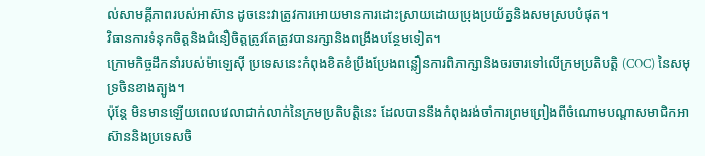ល់សាមគ្គីភាពរបស់អាស៊ាន ដូចនេះវាត្រូវការអោយមានការដោះស្រាយដោយប្រុងប្រយ័ត្ននិងសមស្របបំផុត។
វិធានការទំនុកចិត្តនិងជំនឿចិត្តត្រូវតែត្រូវបានរក្សានិងពង្រឹងបន្ថែមទៀត។
ក្រោមកិច្ចដឹកនាំរបស់ម៉ាឡេស៊ី ប្រទេសនេះកំពុងខិតខំប្រឹងប្រែងពន្លឿនការពិភាក្សានិងចរចារទៅលើក្រមប្រតិបត្តិ (COC) នៃសមុទ្រចិនខាងត្បូង។
ប៉ុន្តែ មិនមានឡើយពេលវេលាជាក់លាក់នៃក្រមប្រតិបត្តិនេះ ដែលបាននឹងកំពុងរង់ចាំការព្រមព្រៀងពីចំណោមបណ្តាសមាជិកអាស៊ាននិងប្រទេសចិ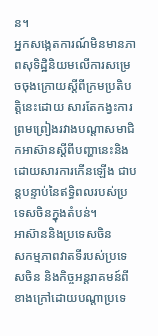ន។
អ្នកសង្កេតការណ៍មិនមានភាពសុទិដ្ឋិនិយមលើការសម្រេចចុងក្រោយស្តីពីក្រមប្រតិបត្តិនេះដោយ សារតែកង្វះការព្រមព្រៀងរវាងបណ្តាសមាជិកអាស៊ានស្តីពីបញ្ហានេះនិងដោយសារការកើនឡើង ជាបន្តបន្ទាប់នៃឥទ្ធិពលរបស់ប្រទេសចិនក្នុងតំបន់។
អាស៊ាននិងប្រទេសចិន
សកម្មភាពវាតទីរបស់ប្រទេសចិន និងកិច្ចអន្តរាគមន៍ពីខាងក្រៅដោយបណ្តាប្រទេ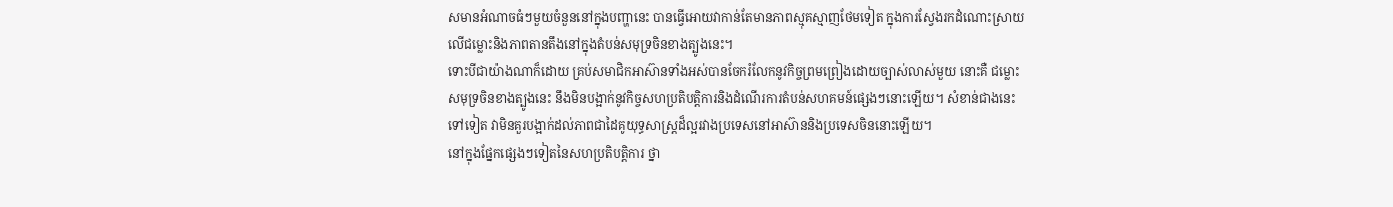សមានអំណាចធំៗមួយចំនួននៅក្នុងបញ្ហានេះ បានធ្វើអោយវាកាន់តែមានភាពស្មុគស្មាញថែមទៀត ក្នុងការស្វែងរកដំណោះស្រាយលើជម្លោះនិងភាពតានតឹងនៅក្នុងតំបន់សមុទ្រចិនខាងត្បូងនេះ។
ទោះបីជាយ៉ាងណាក៏ដោយ គ្រប់សមាជិកអាស៊ានទាំងអស់បានចែករំលែកនូវកិច្ចព្រមព្រៀងដោយច្បាស់លាស់មួយ នោះគឺ ជម្លោះសមុទ្រចិនខាងត្បូងនេះ នឹងមិនបង្អាក់នូវកិច្ចសហប្រតិបត្តិការនិងដំណើរការតំបន់សហគមន៍ផ្សេងៗនោះឡើយ។ សំខាន់ជាងនេះទៅទៀត វាមិនគួរបង្អាក់ដល់ភាពជាដៃគូយុទ្ធសាស្រ្តដ៏ល្អរវាងប្រទេសនៅអាស៊ាននិងប្រទេសចិននោះឡើយ។
នៅក្នុងផ្នែកផ្សេងៗទៀតនៃសហប្រតិបត្តិការ ថ្នា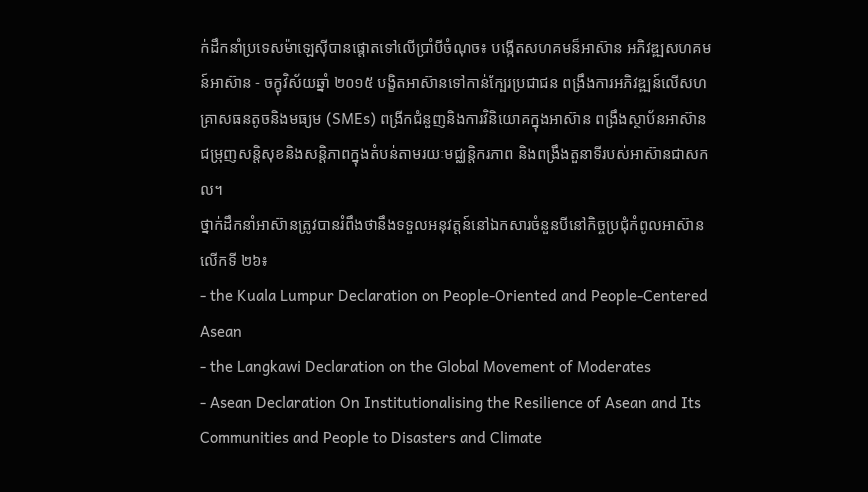ក់ដឹកនាំប្រទេសម៉ាឡេស៊ីបានផ្តោតទៅលើប្រាំបីចំណុច៖ បង្កើតសហគមន៏អាស៊ាន អភិវឌ្ឍសហគមន៍អាស៊ាន - ចក្ខុវិស័យឆ្នាំ ២០១៥ បង្ខិតអាស៊ានទៅកាន់ក្បែរប្រជាជន ពង្រឹងការអភិវឌ្ឍន៍លើសហគ្រាសធនតូចនិងមធ្យម (SMEs) ពង្រីកជំនួញនិងការវិនិយោគក្នុងអាស៊ាន ពង្រឹងស្ថាប័នអាស៊ាន ជម្រុញសន្តិសុខនិងសន្តិភាពក្នុងតំបន់តាមរយៈមជ្ឈន្តិករភាព និងពង្រឹងតួនាទីរបស់អាស៊ានជាសកល។
ថ្នាក់ដឹកនាំអាស៊ានត្រូវបានរំពឹងថានឹងទទួលអនុវត្តន៍នៅឯកសារចំនួនបីនៅកិច្ចប្រជុំកំពូលអាស៊ានលើកទី ២៦៖
- the Kuala Lumpur Declaration on People-Oriented and People-Centered Asean
- the Langkawi Declaration on the Global Movement of Moderates
- Asean Declaration On Institutionalising the Resilience of Asean and Its Communities and People to Disasters and Climate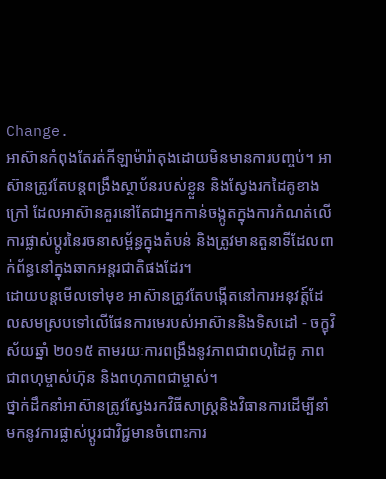Change.
អាស៊ានកំពុងតែរត់កីឡាម៉ារ៉ាតុងដោយមិនមានការបញ្ចប់។ អាស៊ានត្រូវតែបន្តពង្រឹងស្ថាប័នរបស់ខ្លួន និងស្វែងរកដៃគូខាងក្រៅ ដែលអាស៊ានគួរនៅតែជាអ្នកកាន់ចង្កូតក្នុងការកំណត់លើការផ្លាស់ប្តូរនៃរចនាសម្ព័ន្ធក្នុងតំបន់ និងត្រូវមានតួនាទីដែលពាក់ព័ន្ធនៅក្នុងឆាកអន្តរជាតិផងដែរ។
ដោយបន្តមើលទៅមុខ អាស៊ានត្រូវតែបង្កើតនៅការអនុវត្ត៍ដែលសមស្របទៅលើផែនការមេរបស់អាស៊ាននិងទិសដៅ - ចក្ខុវិស័យឆ្នាំ ២០១៥ តាមរយៈការពង្រឹងនូវភាពជាពហុដៃគូ ភាពជាពហុម្ចាស់ហ៊ុន និងពហុភាពជាម្ចាស់។
ថ្នាក់ដឹកនាំអាស៊ានត្រូវស្វែងរកវិធីសាស្រ្តនិងវិធានការដើម្បីនាំមកនូវការផ្លាស់ប្តូរជាវិជ្ជមានចំពោះការ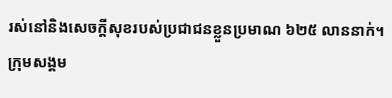រស់នៅនិងសេចក្តីសុខរបស់ប្រជាជនខ្លួនប្រមាណ ៦២៥ លាននាក់។ ក្រុមសង្គម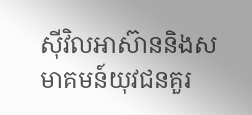ស៊ីវិលអាស៊ាននិងសមាគមន៍យុវជនគួរ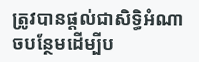ត្រូវបានផ្តល់ជាសិទ្ធិអំណាចបន្ថែមដើម្បីប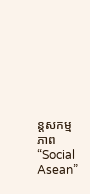ន្តសកម្មភាព “Social Asean”